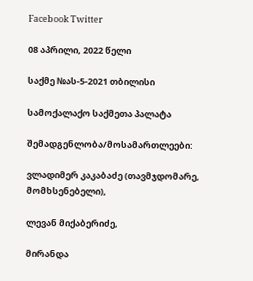Facebook Twitter

08 აპრილი, 2022 წელი

საქმე №ას-5-2021 თბილისი

სამოქალაქო საქმეთა პალატა

შემადგენლობა/მოსამართლეები:

ვლადიმერ კაკაბაძე (თავმჯდომარე, მომხსენებელი),

ლევან მიქაბერიძე,

მირანდა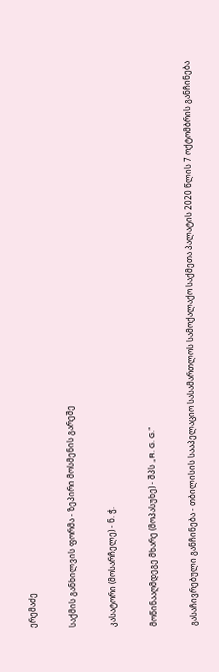ერემაძე

საქმის განხილვის ფორმა - ზეპირი მოსმენის გარეშე

კასატორი (მოსარჩელე) - ნ. ჭ.

მოწინააღმდეგე მხარე (მოპასუხე) - შპს „R. G. G.“

გასაჩივრებული განჩინება - თბილისის სააპელაციო სასამართლოს სამოქალაქო საქმეთა პალატის 2020 წლის 7 ოქტომბრის განჩინება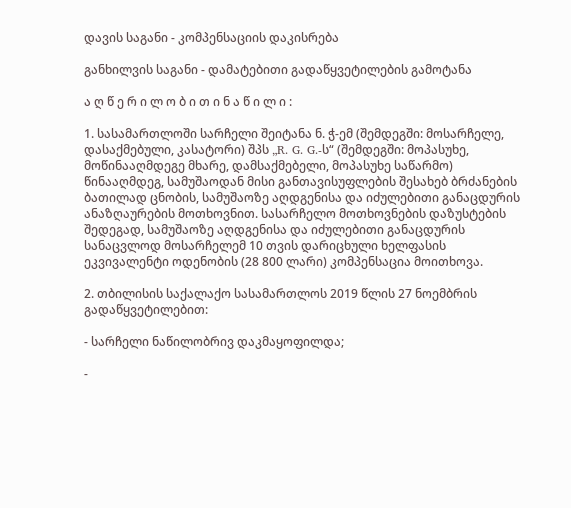დავის საგანი - კომპენსაციის დაკისრება

განხილვის საგანი - დამატებითი გადაწყვეტილების გამოტანა

ა ღ წ ე რ ი ლ ო ბ ი თ ი ნ ა წ ი ლ ი :

1. სასამართლოში სარჩელი შეიტანა ნ. ჭ-ემ (შემდეგში: მოსარჩელე, დასაქმებული, კასატორი) შპს „R. G. G.-ს“ (შემდეგში: მოპასუხე, მოწინააღმდეგე მხარე, დამსაქმებელი, მოპასუხე საწარმო) წინააღმდეგ, სამუშაოდან მისი განთავისუფლების შესახებ ბრძანების ბათილად ცნობის, სამუშაოზე აღდგენისა და იძულებითი განაცდურის ანაზღაურების მოთხოვნით. სასარჩელო მოთხოვნების დაზუსტების შედეგად, სამუშაოზე აღდგენისა და იძულებითი განაცდურის სანაცვლოდ მოსარჩელემ 10 თვის დარიცხული ხელფასის ეკვივალენტი ოდენობის (28 800 ლარი) კომპენსაცია მოითხოვა.

2. თბილისის საქალაქო სასამართლოს 2019 წლის 27 ნოემბრის გადაწყვეტილებით:

- სარჩელი ნაწილობრივ დაკმაყოფილდა;

-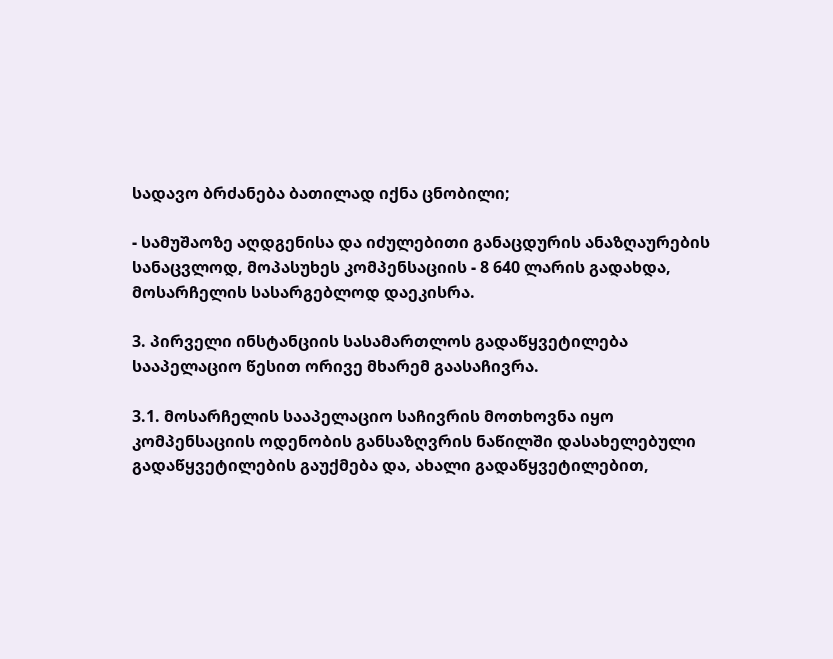სადავო ბრძანება ბათილად იქნა ცნობილი;

- სამუშაოზე აღდგენისა და იძულებითი განაცდურის ანაზღაურების სანაცვლოდ, მოპასუხეს კომპენსაციის - 8 640 ლარის გადახდა, მოსარჩელის სასარგებლოდ დაეკისრა.

3. პირველი ინსტანციის სასამართლოს გადაწყვეტილება სააპელაციო წესით ორივე მხარემ გაასაჩივრა.

3.1. მოსარჩელის სააპელაციო საჩივრის მოთხოვნა იყო კომპენსაციის ოდენობის განსაზღვრის ნაწილში დასახელებული გადაწყვეტილების გაუქმება და, ახალი გადაწყვეტილებით,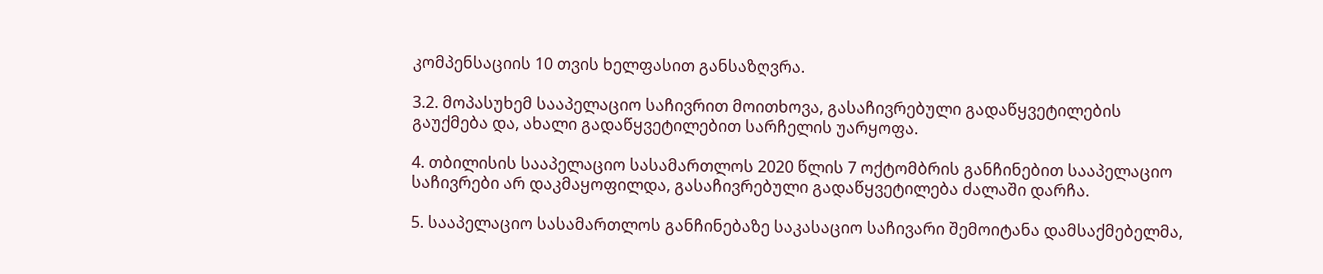კომპენსაციის 10 თვის ხელფასით განსაზღვრა.

3.2. მოპასუხემ სააპელაციო საჩივრით მოითხოვა, გასაჩივრებული გადაწყვეტილების გაუქმება და, ახალი გადაწყვეტილებით სარჩელის უარყოფა.

4. თბილისის სააპელაციო სასამართლოს 2020 წლის 7 ოქტომბრის განჩინებით სააპელაციო საჩივრები არ დაკმაყოფილდა, გასაჩივრებული გადაწყვეტილება ძალაში დარჩა.

5. სააპელაციო სასამართლოს განჩინებაზე საკასაციო საჩივარი შემოიტანა დამსაქმებელმა,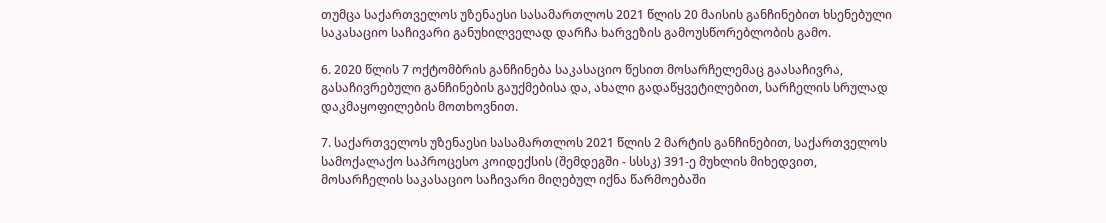თუმცა საქართველოს უზენაესი სასამართლოს 2021 წლის 20 მაისის განჩინებით ხსენებული საკასაციო საჩივარი განუხილველად დარჩა ხარვეზის გამოუსწორებლობის გამო.

6. 2020 წლის 7 ოქტომბრის განჩინება საკასაციო წესით მოსარჩელემაც გაასაჩივრა, გასაჩივრებული განჩინების გაუქმებისა და, ახალი გადაწყვეტილებით, სარჩელის სრულად დაკმაყოფილების მოთხოვნით.

7. საქართველოს უზენაესი სასამართლოს 2021 წლის 2 მარტის განჩინებით, საქართველოს სამოქალაქო საპროცესო კოიდექსის (შემდეგში - სსსკ) 391-ე მუხლის მიხედვით, მოსარჩელის საკასაციო საჩივარი მიღებულ იქნა წარმოებაში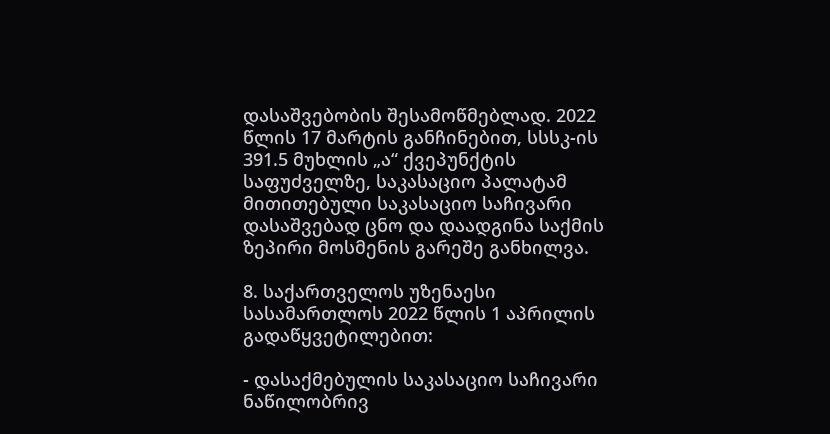დასაშვებობის შესამოწმებლად. 2022 წლის 17 მარტის განჩინებით, სსსკ-ის 391.5 მუხლის „ა“ ქვეპუნქტის საფუძველზე, საკასაციო პალატამ მითითებული საკასაციო საჩივარი დასაშვებად ცნო და დაადგინა საქმის ზეპირი მოსმენის გარეშე განხილვა.

8. საქართველოს უზენაესი სასამართლოს 2022 წლის 1 აპრილის გადაწყვეტილებით:

- დასაქმებულის საკასაციო საჩივარი ნაწილობრივ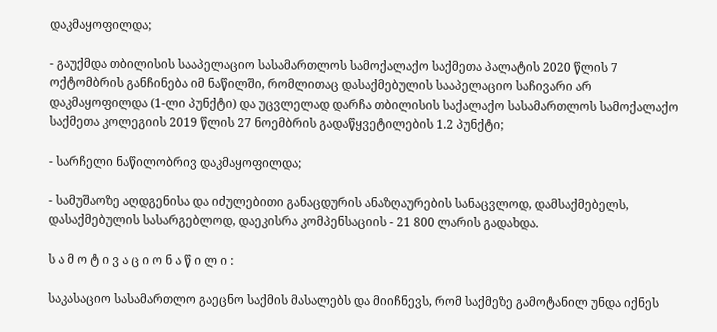დაკმაყოფილდა;

- გაუქმდა თბილისის სააპელაციო სასამართლოს სამოქალაქო საქმეთა პალატის 2020 წლის 7 ოქტომბრის განჩინება იმ ნაწილში, რომლითაც დასაქმებულის სააპელაციო საჩივარი არ დაკმაყოფილდა (1-ლი პუნქტი) და უცვლელად დარჩა თბილისის საქალაქო სასამართლოს სამოქალაქო საქმეთა კოლეგიის 2019 წლის 27 ნოემბრის გადაწყვეტილების 1.2 პუნქტი;

- სარჩელი ნაწილობრივ დაკმაყოფილდა;

- სამუშაოზე აღდგენისა და იძულებითი განაცდურის ანაზღაურების სანაცვლოდ, დამსაქმებელს, დასაქმებულის სასარგებლოდ, დაეკისრა კომპენსაციის - 21 800 ლარის გადახდა.

ს ა მ ო ტ ი ვ ა ც ი ო ნ ა წ ი ლ ი :

საკასაციო სასამართლო გაეცნო საქმის მასალებს და მიიჩნევს, რომ საქმეზე გამოტანილ უნდა იქნეს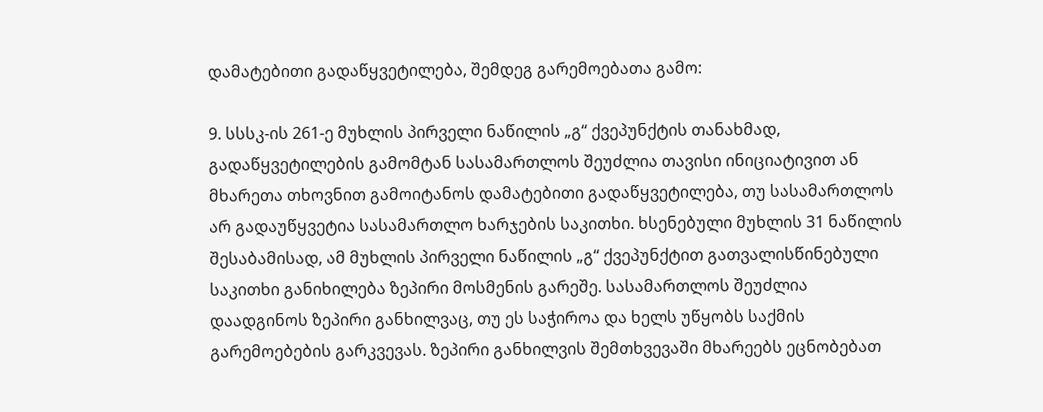დამატებითი გადაწყვეტილება, შემდეგ გარემოებათა გამო:

9. სსსკ-ის 261-ე მუხლის პირველი ნაწილის „გ“ ქვეპუნქტის თანახმად, გადაწყვეტილების გამომტან სასამართლოს შეუძლია თავისი ინიციატივით ან მხარეთა თხოვნით გამოიტანოს დამატებითი გადაწყვეტილება, თუ სასამართლოს არ გადაუწყვეტია სასამართლო ხარჯების საკითხი. ხსენებული მუხლის 31 ნაწილის შესაბამისად, ამ მუხლის პირველი ნაწილის „გ“ ქვეპუნქტით გათვალისწინებული საკითხი განიხილება ზეპირი მოსმენის გარეშე. სასამართლოს შეუძლია დაადგინოს ზეპირი განხილვაც, თუ ეს საჭიროა და ხელს უწყობს საქმის გარემოებების გარკვევას. ზეპირი განხილვის შემთხვევაში მხარეებს ეცნობებათ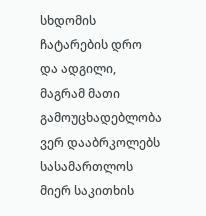სხდომის ჩატარების დრო და ადგილი, მაგრამ მათი გამოუცხადებლობა ვერ დააბრკოლებს სასამართლოს მიერ საკითხის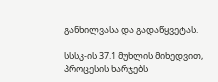განხილვასა და გადაწყვეტას.

სსსკ-ის 37.1 მუხლის მიხედვით, პროცესის ხარჯებს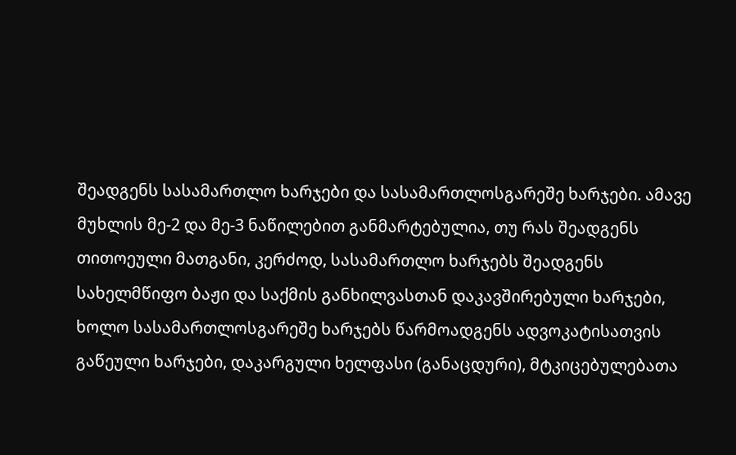შეადგენს სასამართლო ხარჯები და სასამართლოსგარეშე ხარჯები. ამავე მუხლის მე-2 და მე-3 ნაწილებით განმარტებულია, თუ რას შეადგენს თითოეული მათგანი, კერძოდ, სასამართლო ხარჯებს შეადგენს სახელმწიფო ბაჟი და საქმის განხილვასთან დაკავშირებული ხარჯები, ხოლო სასამართლოსგარეშე ხარჯებს წარმოადგენს ადვოკატისათვის გაწეული ხარჯები, დაკარგული ხელფასი (განაცდური), მტკიცებულებათა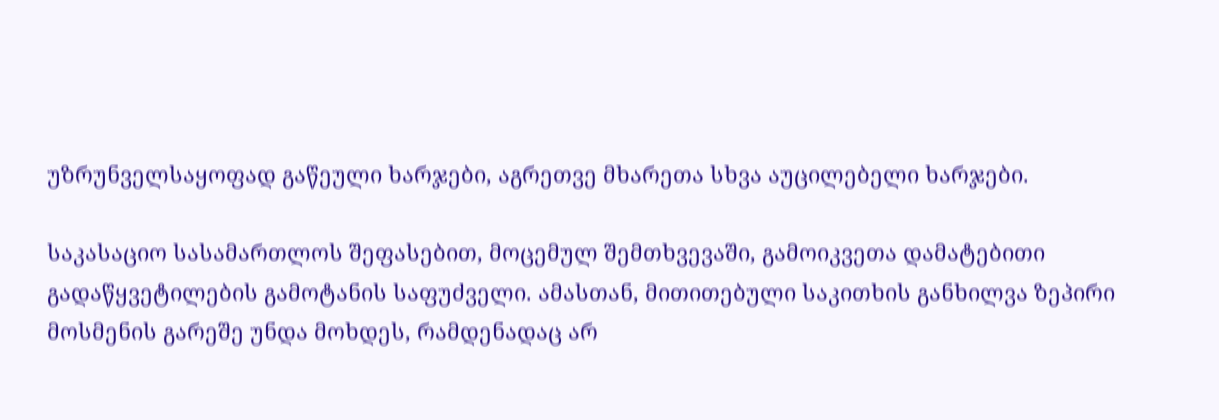უზრუნველსაყოფად გაწეული ხარჯები, აგრეთვე მხარეთა სხვა აუცილებელი ხარჯები.

საკასაციო სასამართლოს შეფასებით, მოცემულ შემთხვევაში, გამოიკვეთა დამატებითი გადაწყვეტილების გამოტანის საფუძველი. ამასთან, მითითებული საკითხის განხილვა ზეპირი მოსმენის გარეშე უნდა მოხდეს, რამდენადაც არ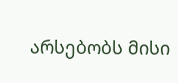არსებობს მისი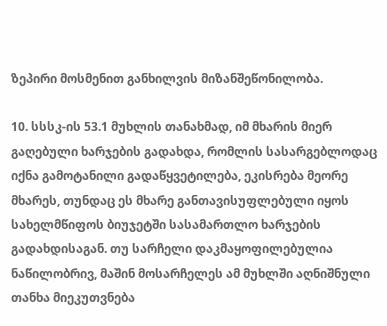ზეპირი მოსმენით განხილვის მიზანშეწონილობა.

10. სსსკ-ის 53.1 მუხლის თანახმად, იმ მხარის მიერ გაღებული ხარჯების გადახდა, რომლის სასარგებლოდაც იქნა გამოტანილი გადაწყვეტილება, ეკისრება მეორე მხარეს, თუნდაც ეს მხარე განთავისუფლებული იყოს სახელმწიფოს ბიუჯეტში სასამართლო ხარჯების გადახდისაგან. თუ სარჩელი დაკმაყოფილებულია ნაწილობრივ, მაშინ მოსარჩელეს ამ მუხლში აღნიშნული თანხა მიეკუთვნება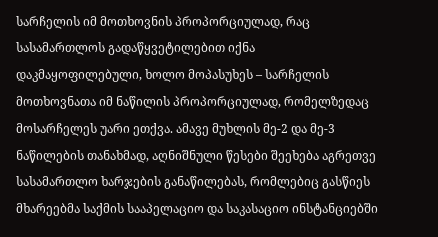სარჩელის იმ მოთხოვნის პროპორციულად, რაც სასამართლოს გადაწყვეტილებით იქნა დაკმაყოფილებული, ხოლო მოპასუხეს – სარჩელის მოთხოვნათა იმ ნაწილის პროპორციულად, რომელზედაც მოსარჩელეს უარი ეთქვა. ამავე მუხლის მე-2 და მე-3 ნაწილების თანახმად, აღნიშნული წესები შეეხება აგრეთვე სასამართლო ხარჯების განაწილებას, რომლებიც გასწიეს მხარეებმა საქმის სააპელაციო და საკასაციო ინსტანციებში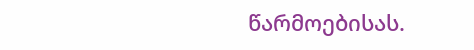წარმოებისას.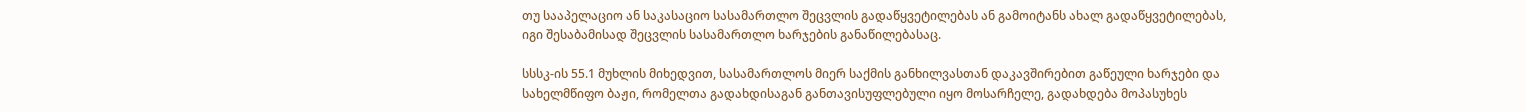თუ სააპელაციო ან საკასაციო სასამართლო შეცვლის გადაწყვეტილებას ან გამოიტანს ახალ გადაწყვეტილებას, იგი შესაბამისად შეცვლის სასამართლო ხარჯების განაწილებასაც.

სსსკ-ის 55.1 მუხლის მიხედვით, სასამართლოს მიერ საქმის განხილვასთან დაკავშირებით გაწეული ხარჯები და სახელმწიფო ბაჟი, რომელთა გადახდისაგან განთავისუფლებული იყო მოსარჩელე, გადახდება მოპასუხეს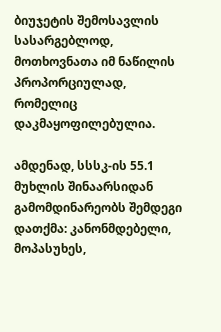ბიუჯეტის შემოსავლის სასარგებლოდ, მოთხოვნათა იმ ნაწილის პროპორციულად, რომელიც დაკმაყოფილებულია.

ამდენად, სსსკ-ის 55.1 მუხლის შინაარსიდან გამომდინარეობს შემდეგი დათქმა: კანონმდებელი, მოპასუხეს,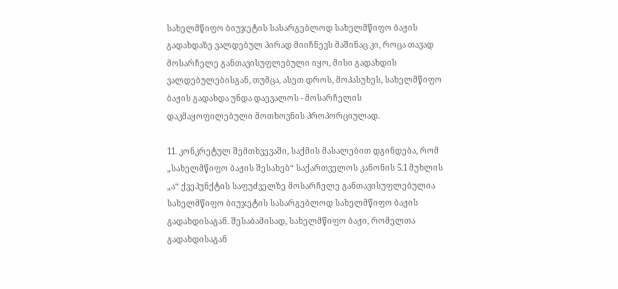სახელმწიფო ბიუჯეტის სასარგებლოდ სახელმწიფო ბაჟის გადახდაზე ვალდებულ პირად მიიჩნევს მაშინაც კი, როცა თავად მოსარჩელე განთავისუფლებული იყო, მისი გადახდის ვალდებულებისგან, თუმცა, ასეთ დროს, მოპასუხეს, სახელმწიფო ბაჟის გადახდა უნდა დაევალოს - მოსარჩელის დაკმაყოფილებული მოთხოვნის პროპორციულად.

11. კონკრეტულ შემთხვევაში, საქმის მასალებით დგინდება, რომ „სახელმწიფო ბაჟის შესახებ“ საქართველოს კანონის 5.1 მუხლის „ა“ ქვეპუნქტის საფუძველზე მოსარჩელე განთავისუფლებულია სახელმწიფო ბიუჯეტის სასარგებლოდ სახელმწიფო ბაჟის გადახდისაგან. შესაბამისად, სახელმწიფო ბაჟი, რომელთა გადახდისაგან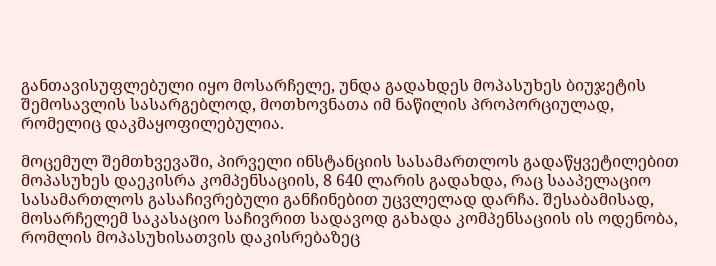განთავისუფლებული იყო მოსარჩელე, უნდა გადახდეს მოპასუხეს ბიუჯეტის შემოსავლის სასარგებლოდ, მოთხოვნათა იმ ნაწილის პროპორციულად, რომელიც დაკმაყოფილებულია.

მოცემულ შემთხვევაში, პირველი ინსტანციის სასამართლოს გადაწყვეტილებით მოპასუხეს დაეკისრა კომპენსაციის, 8 640 ლარის გადახდა, რაც სააპელაციო სასამართლოს გასაჩივრებული განჩინებით უცვლელად დარჩა. შესაბამისად, მოსარჩელემ საკასაციო საჩივრით სადავოდ გახადა კომპენსაციის ის ოდენობა, რომლის მოპასუხისათვის დაკისრებაზეც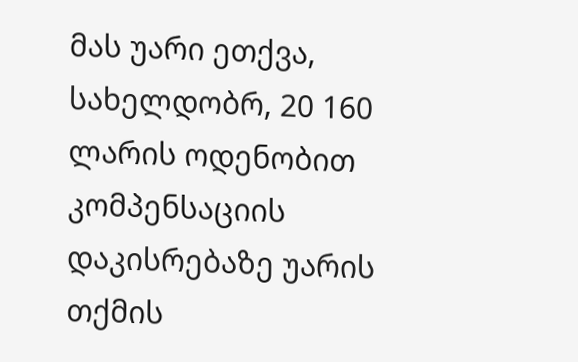მას უარი ეთქვა, სახელდობრ, 20 160 ლარის ოდენობით კომპენსაციის დაკისრებაზე უარის თქმის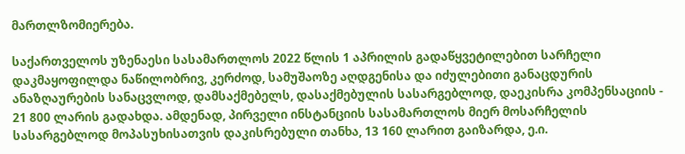მართლზომიერება.

საქართველოს უზენაესი სასამართლოს 2022 წლის 1 აპრილის გადაწყვეტილებით სარჩელი დაკმაყოფილდა ნაწილობრივ, კერძოდ, სამუშაოზე აღდგენისა და იძულებითი განაცდურის ანაზღაურების სანაცვლოდ, დამსაქმებელს, დასაქმებულის სასარგებლოდ, დაეკისრა კომპენსაციის - 21 800 ლარის გადახდა. ამდენად, პირველი ინსტანციის სასამართლოს მიერ მოსარჩელის სასარგებლოდ მოპასუხისათვის დაკისრებული თანხა, 13 160 ლარით გაიზარდა, ე.ი.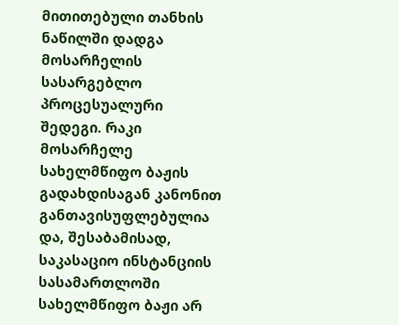მითითებული თანხის ნაწილში დადგა მოსარჩელის სასარგებლო პროცესუალური შედეგი. რაკი მოსარჩელე სახელმწიფო ბაჟის გადახდისაგან კანონით განთავისუფლებულია და, შესაბამისად, საკასაციო ინსტანციის სასამართლოში სახელმწიფო ბაჟი არ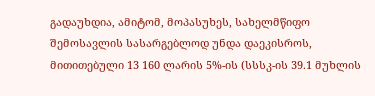გადაუხდია, ამიტომ, მოპასუხეს, სახელმწიფო შემოსავლის სასარგებლოდ უნდა დაეკისროს, მითითებული 13 160 ლარის 5%-ის (სსსკ-ის 39.1 მუხლის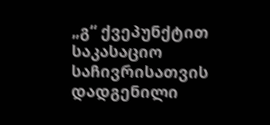„გ“ ქვეპუნქტით საკასაციო საჩივრისათვის დადგენილი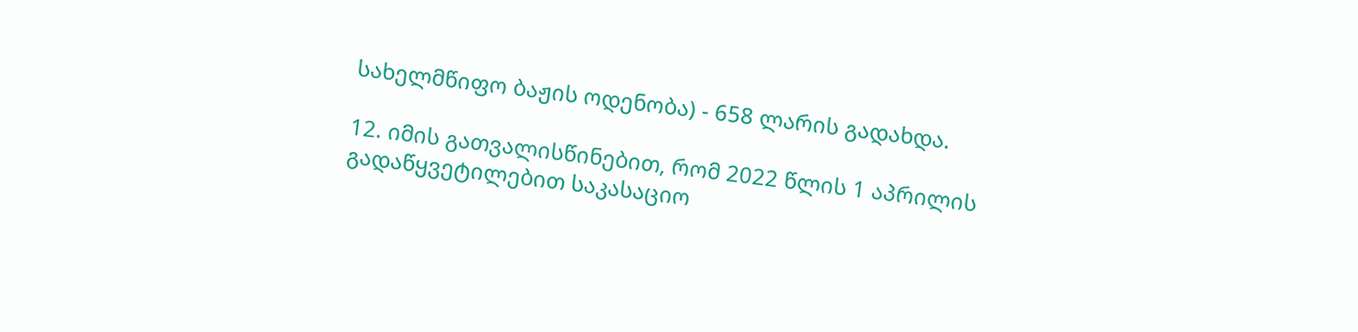სახელმწიფო ბაჟის ოდენობა) - 658 ლარის გადახდა.

12. იმის გათვალისწინებით, რომ 2022 წლის 1 აპრილის გადაწყვეტილებით საკასაციო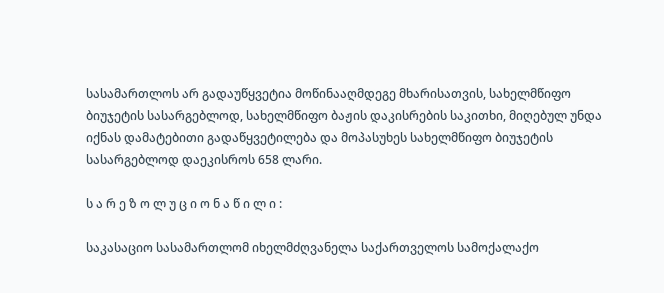სასამართლოს არ გადაუწყვეტია მოწინააღმდეგე მხარისათვის, სახელმწიფო ბიუჯეტის სასარგებლოდ, სახელმწიფო ბაჟის დაკისრების საკითხი, მიღებულ უნდა იქნას დამატებითი გადაწყვეტილება და მოპასუხეს სახელმწიფო ბიუჯეტის სასარგებლოდ დაეკისროს 658 ლარი.

ს ა რ ე ზ ო ლ უ ც ი ო ნ ა წ ი ლ ი :

საკასაციო სასამართლომ იხელმძღვანელა საქართველოს სამოქალაქო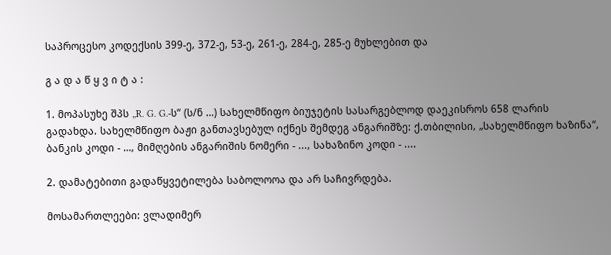საპროცესო კოდექსის 399-ე, 372-ე, 53-ე, 261-ე, 284-ე, 285-ე მუხლებით და

გ ა დ ა წ ყ ვ ი ტ ა :

1. მოპასუხე შპს „R. G. G.-ს“ (ს/ნ …) სახელმწიფო ბიუჯეტის სასარგებლოდ დაეკისროს 658 ლარის გადახდა. სახელმწიფო ბაჟი განთავსებულ იქნეს შემდეგ ანგარიშზე: ქ.თბილისი, „სახელმწიფო ხაზინა“, ბანკის კოდი - …, მიმღების ანგარიშის ნომერი - ..., სახაზინო კოდი - ....

2. დამატებითი გადაწყვეტილება საბოლოოა და არ საჩივრდება.

მოსამართლეები: ვლადიმერ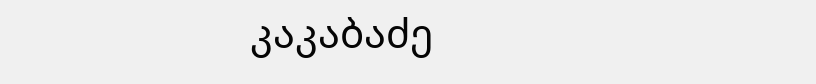კაკაბაძე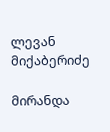ლევან მიქაბერიძე

მირანდა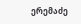ერემაძე